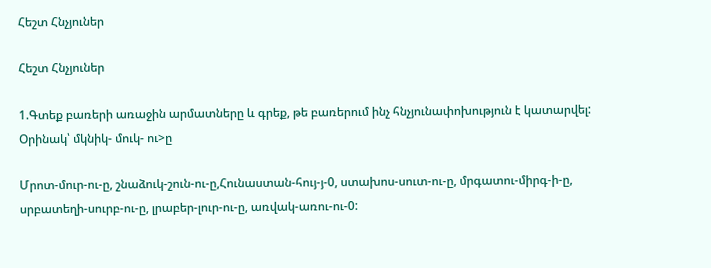Հեշտ Հնչյուներ

Հեշտ Հնչյուներ

1.Գտեք բառերի առաջին արմատները և գրեք, թե բառերում ինչ հնչյունափոխություն է կատարվել: Օրինակ՝ մկնիկ- մուկ- ու>ը

Մրոտ-մուր-ու-ը, շնաձուկ-շուն-ու-ը,Հունաստան-հույ-յ-0, ստախոս-սուտ-ու-ը, մրգատու-միրգ-ի-ը, սրբատեղի-սուրբ-ու-ը, լրաբեր-լուր-ու-ը, առվակ-առու-ու-0: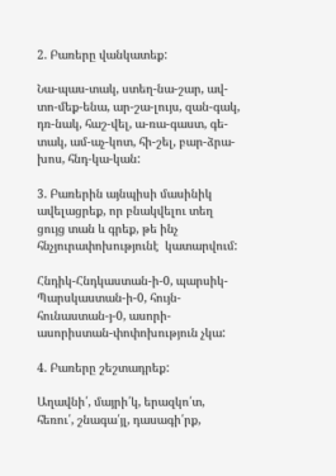2. Բառերը վանկատեք:

Նա-պաս-տակ, ստեղ-նա-շար, ավ-տո-մեք-ենա, ար-շա-լույս, զան-գակ, դռ-նակ, հաշ-վել, ա-ռա-գաստ, գե-տակ, ամ-աչ-կոտ, հի-շել, բար-ձրա-խոս, հնդ-կա-կան:

3. Բառերին այնպիսի մասինիկ ավելացրեք, որ բնակվելու տեղ ցույց տան և գրեք, թե ինչ հնչյուրափոխությունէ  կատարվում:

Հնդիկ-Հնդկաստան-ի-0, պարսիկ-Պարսկաստան-ի-0, հույն-հունաստան-յ-0, ասորի-ասորիստան-փոփոխություն չկա:

4. Բառերը շեշտադրեք:

Աղավնի՛, մայրի՛կ, երազկո՛տ, հեռու՛, շնագա՛յլ, դասագի՛րք,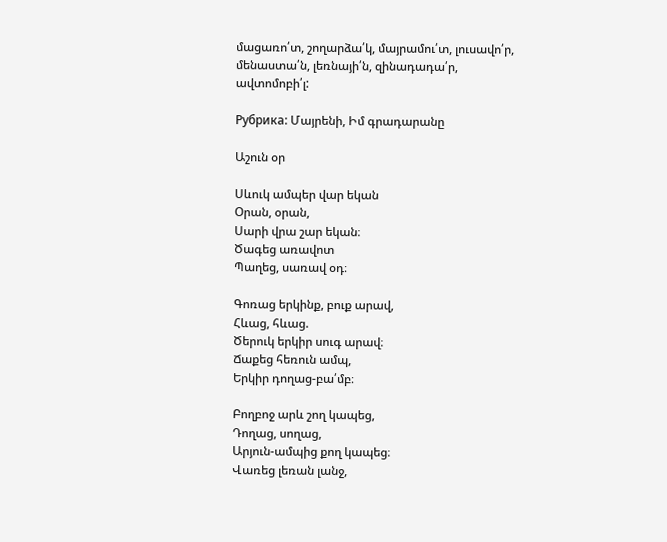մացառո՛տ, շողարձա՛կ, մայրամու՛տ, լուսավո՛ր, մենաստա՛ն, լեռնայի՛ն, զինադադա՛ր, ավտոմոբի՛լ:

Рубрика: Մայրենի, Իմ գրադարանը

Աշուն օր

Սևուկ ամպեր վար եկան
Օրան, օրան,
Սարի վրա շար եկան։
Ծագեց առավոտ
Պաղեց, սառավ օդ։

Գոռաց երկինք, բուք արավ,
Հևաց, հևաց.
Ծերուկ երկիր սուգ արավ։
Ճաքեց հեռուն ամպ,
Երկիր դողաց-բա՛մբ։

Բողբոջ արև շող կապեց,
Դողաց, սողաց,
Արյուն-ամպից քող կապեց։
Վառեց լեռան լանջ,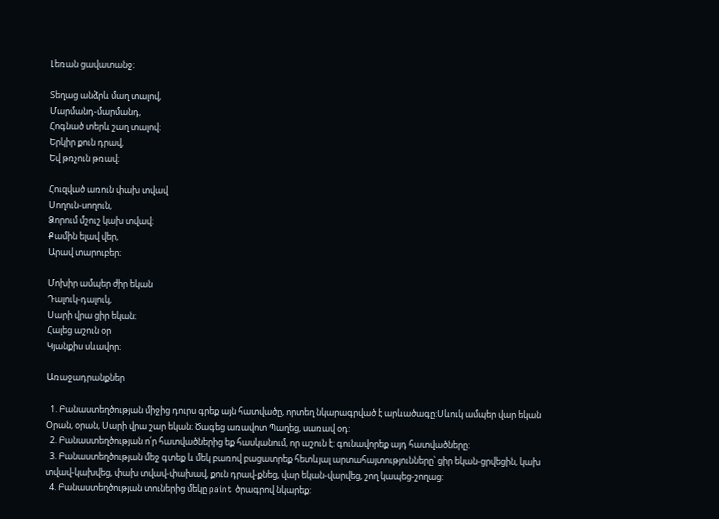Լեռան ցավատանջ։

Տեղաց անձրև մաղ տալով,
Մարմանդ-մարմանդ,
Հոգնած տերև շաղ տալով։
Երկիր քուն դրավ,
Եվ թռչուն թռավ։

Հուզված առուն փախ տվավ
Սողուն-սողուն,
Ձորում մշուշ կախ տվավ։
Քամին ելավ վեր,
Արավ տարուբեր։

Մոխիր ամպեր ժիր եկան
Դալուկ-դալուկ,
Սարի վրա ցիր եկան։
Հալեց աշուն օր
Կյանքիս սևավոր։

Առաջադրանքներ

  1. Բանաստեղծության միջից դուրս գրեք այն հատվածը, որտեղ նկարագրված է արևածագը:Սևուկ ամպեր վար եկան Օրան, օրան, Սարի վրա շար եկան։ Ծագեց առավոտ Պաղեց, սառավ օդ:
  2. Բանաստեղծության ո՛ր հատվածներից եք հասկանում, որ աշուն է: գունավորեք այդ հատվածները:
  3. Բանաստեղծության մեջ գտեք և մեկ բառով բացատրեք հետևյալ արտահայտությունները՝ ցիր եկան-ցրվեցին, կախ տվավ-կախվեց, փախ տվավ-փախավ, քուն դրավ-քնեց, վար եկան-վարվեց, շող կապեց-շողաց:
  4. Բանաստեղծության տուներից մեկը paint ծրագրով նկարեք: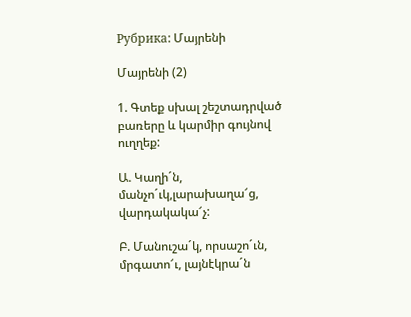Рубрика: Մայրենի

Մայրենի (2)

1. Գտեք սխալ շեշտադրված բառերը և կարմիր գույնով ուղղեք:

Ա. Կաղի´ն, մանչո´ւկ,լարախաղա՜ց, վարդակակա՜չ:

Բ. Մանուշա´կ, որսաշո´ւն, մրգատո՜ւ, լայնէկրա´ն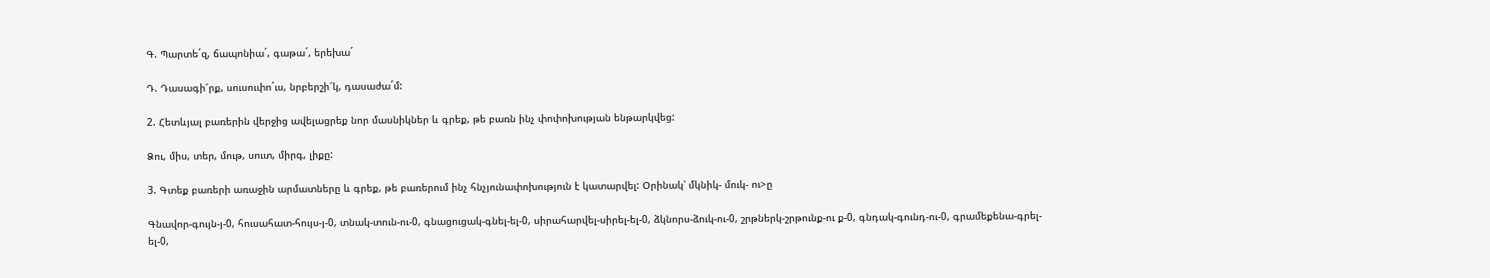Գ. Պարտե´զ, ճապոնիա´, գաթա´, երեխա´

Դ. Դասագի՜րք, սուսուփո´ւս, նրբերշի՜կ, դասաժա´մ:

2. Հետևյալ բառերին վերջից ավելացրեք նոր մասնիկներ և գրեք, թե բառն ինչ փոփոխության ենթարկվեց:

Ձու, միս, տեր, մութ, սուտ, միրգ, լիքը:

3. Գտեք բառերի առաջին արմատները և գրեք, թե բառերում ինչ հնչյունափոխություն է կատարվել: Օրինակ՝ մկնիկ- մուկ- ու>ը

Գնավոր-գույն-յ-0, հուսահատ-հույս-յ-0, տնակ-տուն-ու-0, գնացուցակ-գնել-ել-0, սիրահարվել-սիրել-ել-0, ձկնորս-ձուկ-ու-0, շրթներկ-շրթունք-ու ք-0, գնդակ-գունդ-ու-0, գրամեքենա-գրել-ել-0,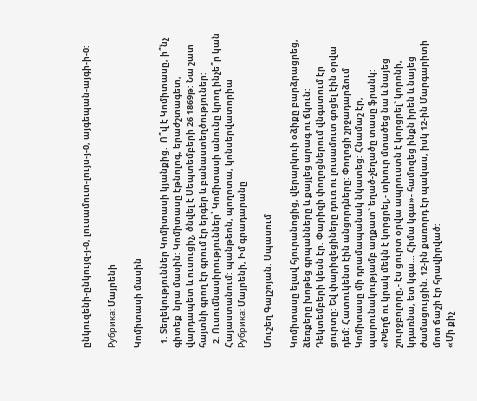ընկուզենի-ընկույզ-յ-0, լուսամուտ-լույս-յ-0, այգեպան-այգի-ի-0:

Рубрика: Մայրենի

Կոմիտասի մասին

  1. Տեղեկություններ Կոմիտասի կյանքից.  Ո՞վ է Կոմիտասը, ի՞նչ գիտեք  նրա մասին: Կոմիտասը էթնոլոգ, երաժշտագետ, վարդապետ և ուսուցիչ, ծնվել է Սեպտեմբերի 26 1869թ: Նա շատ հայտնի գրող էր գրում էր երգեր և բանաստեղծություներ:
  2. Ուսումնասիրություններ՝ Կոմիտասի անունը կրող ինչե՞ր կան Հայաստանում: պանթեոն, պողոտա, կոնսերվատորիա
Рубрика: Մայրենի, Իմ գրադարանը

Մուշեղ Գալշոյան. Սպասում

Կոմիտասը ելավ հյուրանոցից, վերարկուի օձիքը բարձրացրեց, ձեռքերը խոթեց գրպանները և քայլեց արագ ու ճկուն: Դեկտեմբերի կեսն էր. Փարիզի փողոցներում վնգստում էր ցուրտը: Եվ փարիզեցիները դուռ ու լուսամուտ գոցել էին օրվա դեմ: Հատուկենտ էին անցորդները: Փողոցի շրջադարձում Կոմիտասը մի դրամապանակ նկատեց: Հնամաշ էր, պարունակությամբ աղքատ` եղած-չեղածը տասը ֆրանկ:
«Խեղճ ու կրակ մեկն է կորցրել,- տխուր մտածեց նա և նայեց շուրջբոլորը,- էս ցուրտ օրվա ապրուստն է կորցրել` կորոնի, կդառնա, ետ կգա… Հիմա կգա»- համոզեց ինքն իրեն և նայեց ժամացույցին. 12-ին քառորդ էր պակաս, իսկ 12-ին Մարգարիտի մոտ ճաշի էր հրավիրված:
«Մի քիչ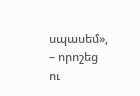սպասեմ», – որոշեց ու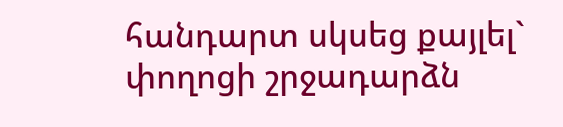հանդարտ սկսեց քայլել` փողոցի շրջադարձն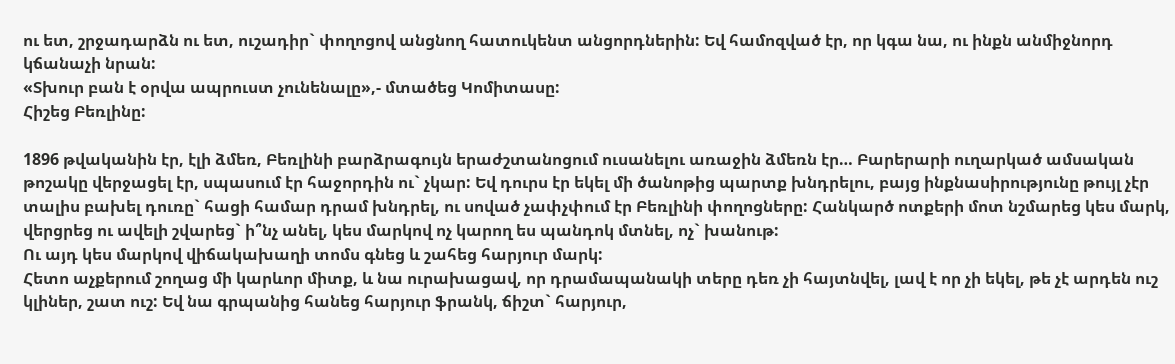ու ետ, շրջադարձն ու ետ, ուշադիր` փողոցով անցնող հատուկենտ անցորդներին: Եվ համոզված էր, որ կգա նա, ու ինքն անմիջնորդ կճանաչի նրան:
«Տխուր բան է օրվա ապրուստ չունենալը»,- մտածեց Կոմիտասը:
Հիշեց Բեռլինը:

1896 թվականին էր, էլի ձմեռ, Բեռլինի բարձրագույն երաժշտանոցում ուսանելու առաջին ձմեռն էր… Բարերարի ուղարկած ամսական թոշակը վերջացել էր, սպասում էր հաջորդին ու` չկար: Եվ դուրս էր եկել մի ծանոթից պարտք խնդրելու, բայց ինքնասիրությունը թույլ չէր տալիս բախել դուռը` հացի համար դրամ խնդրել, ու սոված չափչփում էր Բեռլինի փողոցները: Հանկարծ ոտքերի մոտ նշմարեց կես մարկ, վերցրեց ու ավելի շվարեց` ի՞նչ անել, կես մարկով ոչ կարող ես պանդոկ մտնել, ոչ` խանութ:
Ու այդ կես մարկով վիճակախաղի տոմս գնեց և շահեց հարյուր մարկ:
Հետո աչքերում շողաց մի կարևոր միտք, և նա ուրախացավ, որ դրամապանակի տերը դեռ չի հայտնվել, լավ է որ չի եկել, թե չէ արդեն ուշ կլիներ, շատ ուշ: Եվ նա գրպանից հանեց հարյուր ֆրանկ, ճիշտ` հարյուր,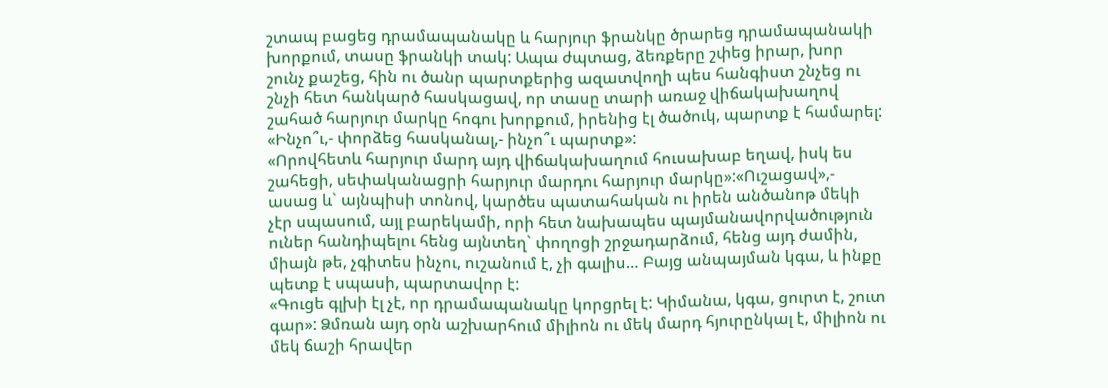շտապ բացեց դրամապանակը և հարյուր ֆրանկը ծրարեց դրամապանակի խորքում, տասը ֆրանկի տակ: Ապա ժպտաց, ձեռքերը շփեց իրար, խոր շունչ քաշեց, հին ու ծանր պարտքերից ազատվողի պես հանգիստ շնչեց ու շնչի հետ հանկարծ հասկացավ, որ տասը տարի առաջ վիճակախաղով շահած հարյուր մարկը հոգու խորքում, իրենից էլ ծածուկ, պարտք է համարել:
«Ինչո՞ւ,- փորձեց հասկանալ,- ինչո՞ւ պարտք»:
«Որովհետև հարյուր մարդ այդ վիճակախաղում հուսախաբ եղավ, իսկ ես շահեցի, սեփականացրի հարյուր մարդու հարյուր մարկը»:«Ուշացավ»,- ասաց և` այնպիսի տոնով, կարծես պատահական ու իրեն անծանոթ մեկի չէր սպասում, այլ բարեկամի, որի հետ նախապես պայմանավորվածություն ուներ հանդիպելու հենց այնտեղ` փողոցի շրջադարձում, հենց այդ ժամին, միայն թե, չգիտես ինչու, ուշանում է, չի գալիս… Բայց անպայման կգա, և ինքը պետք է սպասի, պարտավոր է:
«Գուցե գլխի էլ չէ, որ դրամապանակը կորցրել է: Կիմանա, կգա, ցուրտ է, շուտ գար»: Ձմռան այդ օրն աշխարհում միլիոն ու մեկ մարդ հյուրընկալ է, միլիոն ու մեկ ճաշի հրավեր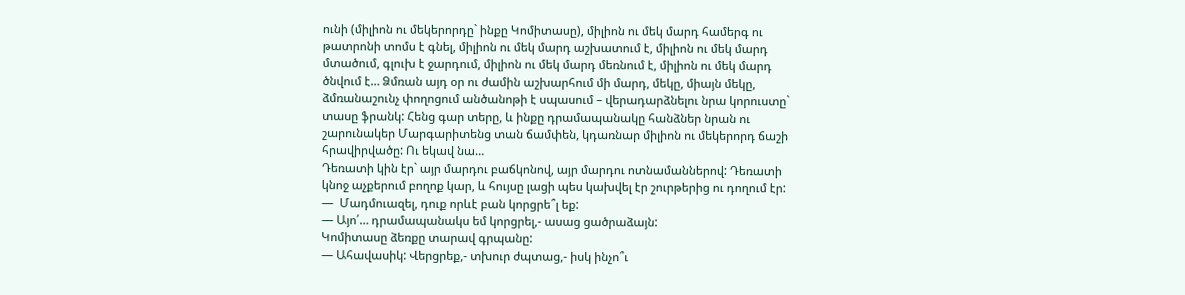ունի (միլիոն ու մեկերորդը` ինքը Կոմիտասը), միլիոն ու մեկ մարդ համերգ ու թատրոնի տոմս է գնել, միլիոն ու մեկ մարդ աշխատում է, միլիոն ու մեկ մարդ մտածում, գլուխ է ջարդում, միլիոն ու մեկ մարդ մեռնում է, միլիոն ու մեկ մարդ ծնվում է… Ձմռան այդ օր ու ժամին աշխարհում մի մարդ, մեկը, միայն մեկը, ձմռանաշունչ փողոցում անծանոթի է սպասում – վերադարձնելու նրա կորուստը` տասը ֆրանկ: Հենց գար տերը, և ինքը դրամապանակը հանձներ նրան ու շարունակեր Մարգարիտենց տան ճամփեն, կդառնար միլիոն ու մեկերորդ ճաշի հրավիրվածը: Ու եկավ նա…
Դեռատի կին էր` այր մարդու բաճկոնով, այր մարդու ոտնամաններով: Դեռատի կնոջ աչքերում բողոք կար, և հույսը լացի պես կախվել էր շուրթերից ու դողում էր:
—  Մադմուազել, դուք որևէ բան կորցրե՞լ եք:
— Այո՛… դրամապանակս եմ կորցրել,- ասաց ցածրաձայն:
Կոմիտասը ձեռքը տարավ գրպանը:
— Ահավասիկ: Վերցրեք,- տխուր ժպտաց,- իսկ ինչո՞ւ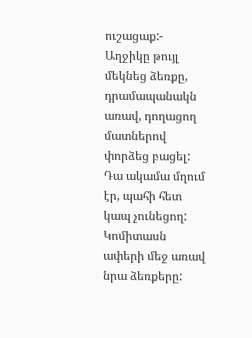ուշացաք:- Աղջիկը թույլ մեկնեց ձեռքը, դրամապանակն առավ, դողացող մատներով փորձեց բացել: Դա ակամա մղում էր, պահի հետ կապ չունեցող: Կոմիտասն ափերի մեջ առավ նրա ձեռքերը: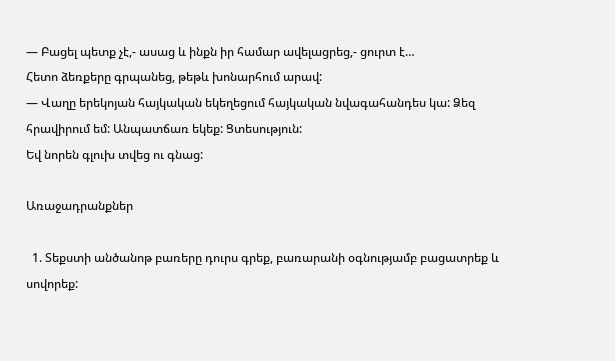— Բացել պետք չէ,- ասաց և ինքն իր համար ավելացրեց,- ցուրտ է…
Հետո ձեռքերը գրպանեց, թեթև խոնարհում արավ:
— Վաղը երեկոյան հայկական եկեղեցում հայկական նվագահանդես կա: Ձեզ հրավիրում եմ: Անպատճառ եկեք: Ցտեսություն:
Եվ նորեն գլուխ տվեց ու գնաց:

Առաջադրանքներ

  1. Տեքստի անծանոթ բառերը դուրս գրեք, բառարանի օգնությամբ բացատրեք և սովորեք: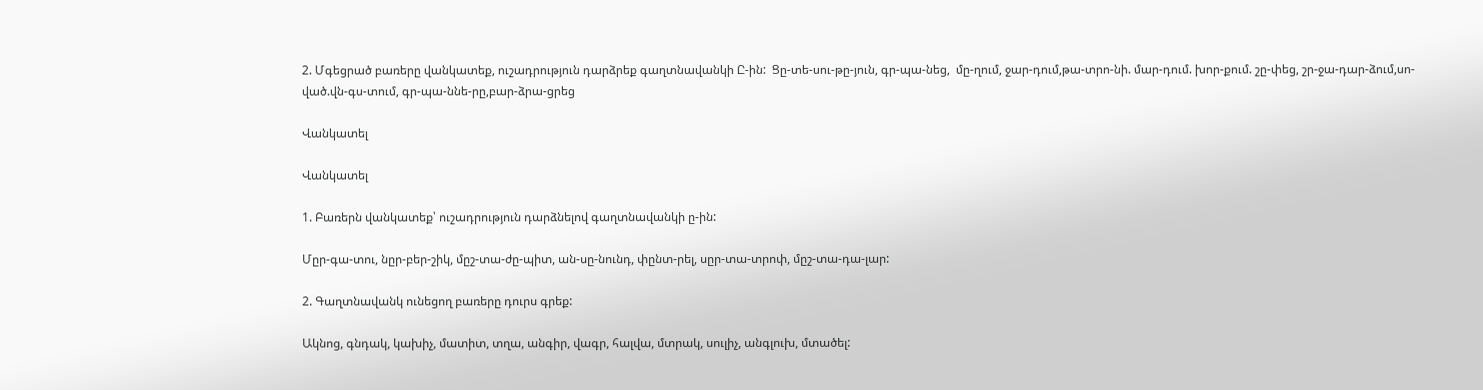2. Մգեցրած բառերը վանկատեք, ուշադրություն դարձրեք գաղտնավանկի Ը-ին:  Ցը-տե-սու-թը-յուն, գր-պա-նեց,  մը-ղում, ջար-դում,թա-տրո-նի. մար-դում. խոր-քում. շը-փեց, շր-ջա-դար-ձում,սո-ված.վն-գս-տում, գր-պա-ննե-րը,բար-ձրա-ցրեց

Վանկատել

Վանկատել

1. Բառերն վանկատեք՝ ուշադրություն դարձնելով գաղտնավանկի ը-ին:

Մըր-գա-տու, նըր-բեր-շիկ, մըշ-տա-ժը-պիտ, ան-սը-նունդ, փընտ-րել, սըր-տա-տրոփ, մըշ-տա-դա-լար:

2. Գաղտնավանկ ունեցող բառերը դուրս գրեք:

Ակնոց, գնդակ, կախիչ, մատիտ, տղա, անգիր, վագր, հալվա, մտրակ, սուլիչ, անգլուխ, մտածել: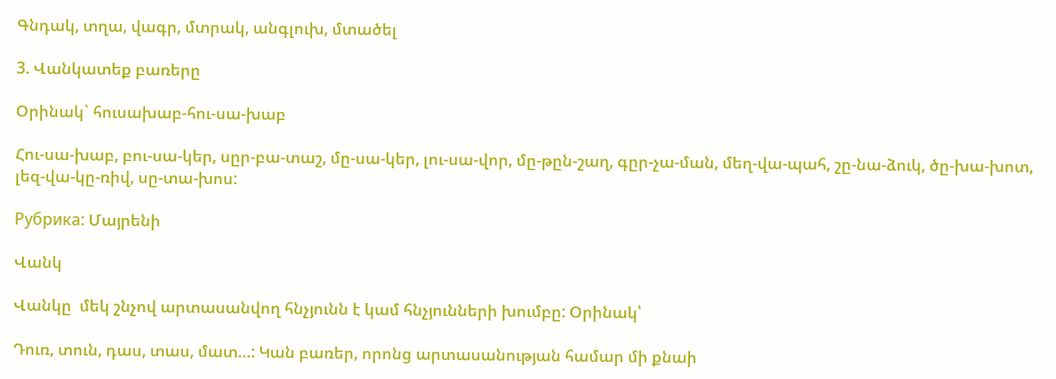Գնդակ, տղա, վագր, մտրակ, անգլուխ, մտածել

3. Վանկատեք բառերը

Օրինակ` հուսախաբ-հու-սա-խաբ

Հու-սա-խաբ, բու-սա-կեր, սըր-բա-տաշ, մը-սա-կեր, լու-սա-վոր, մը-թըն-շաղ, գըր-չա-ման, մեղ-վա-պահ, շը-նա-ձուկ, ծը-խա-խոտ, լեզ-վա-կը-ռիվ, սը-տա-խոս:

Рубрика: Մայրենի

Վանկ

Վանկը  մեկ շնչով արտասանվող հնչյունն է կամ հնչյունների խումբը: Օրինակ՝

Դուռ, տուն, դաս, տաս, մատ…: Կան բառեր, որոնց արտասանության համար մի քնաի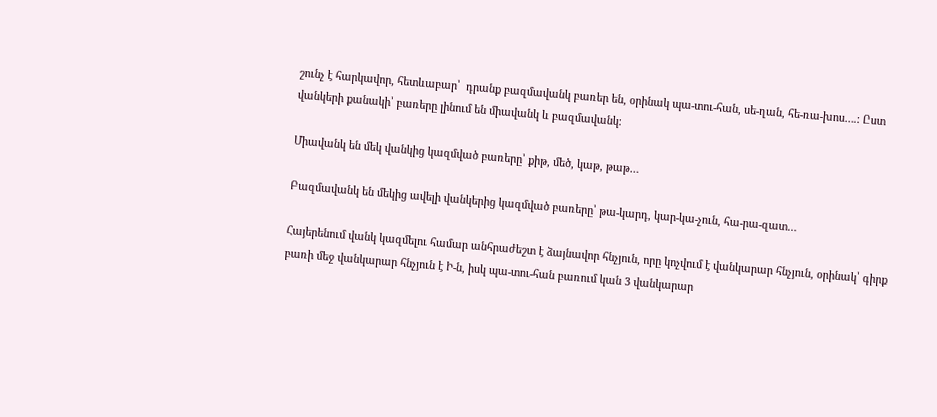շունչ է հարկավոր, հետևաբար՝  դրանք բազմավանկ բառեր են, օրինակ պա-տու-հան, սե-ղան, հե-ռա-խոս….: Ըստ վանկերի քանակի՝ բառերը լինում են միավանկ և բազմավանկ։

Միավանկ են մեկ վանկից կազմված բառերը՝ քիթ, մեծ, կաթ, թաթ…

Բազմավանկ են մեկից ավելի վանկերից կազմված բառերը՝ թա-կարդ, կար-կա-չուն, հա-րա-զատ…

Հայերենում վանկ կազմելու համար անհրաժեշտ է ձայնավոր հնչյուն, որը կոչվում է վանկարար հնչյուն, օրինակ՝ գիրք բառի մեջ վանկարար հնչյուն է Ի-ն, իսկ պա-տու-հան բառում կան 3 վանկարար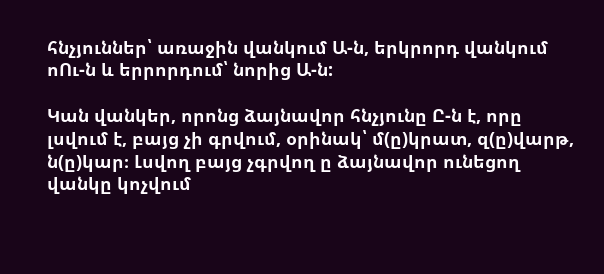հնչյուններ՝ առաջին վանկում Ա-ն, երկրորդ վանկում ոՈւ-ն և երրորդում՝ նորից Ա-ն:

Կան վանկեր, որոնց ձայնավոր հնչյունը Ը-ն է, որը լսվում է, բայց չի գրվում, օրինակ՝ մ(ը)կրատ, զ(ը)վարթ, ն(ը)կար։ Լսվող բայց չգրվող ը ձայնավոր ունեցող վանկը կոչվում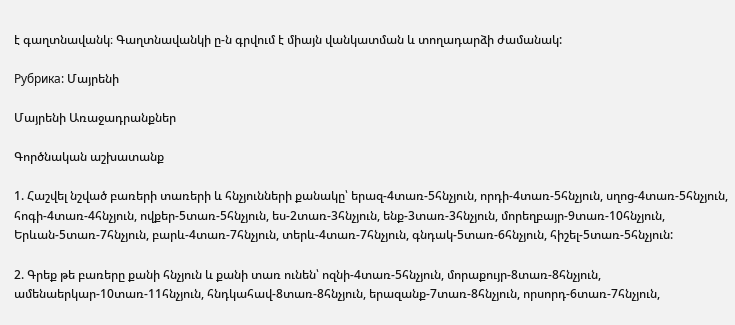է գաղտնավանկ։ Գաղտնավանկի ը-ն գրվում է միայն վանկատման և տողադարձի ժամանակ:

Рубрика: Մայրենի

Մայրենի Առաջադրանքներ

Գործնական աշխատանք

1. Հաշվել նշված բառերի տառերի և հնչյունների քանակը՝ երազ-4տառ-5հնչյուն, որդի-4տառ-5հնչյուն, սղոց-4տառ-5հնչյուն, հոգի-4տառ-4հնչյուն, ովքեր-5տառ-5հնչյուն, ես-2տառ-3հնչյուն, ենք-3տառ-3հնչյուն, մորեղբայր-9տառ-10հնչյուն, Երևան-5տառ-7հնչյուն, բարև-4տառ-7հնչյուն, տերև-4տառ-7հնչյուն, գնդակ-5տառ-6հնչյուն, հիշել-5տառ-5հնչյուն:

2. Գրեք թե բառերը քանի հնչյուն և քանի տառ ունեն՝ ոզնի-4տառ-5հնչյուն, մորաքույր-8տառ-8հնչյուն, ամենաերկար-10տառ-11հնչյուն, հնդկահավ-8տառ-8հնչյուն, երազանք-7տառ-8հնչյուն, որսորդ-6տառ-7հնչյուն,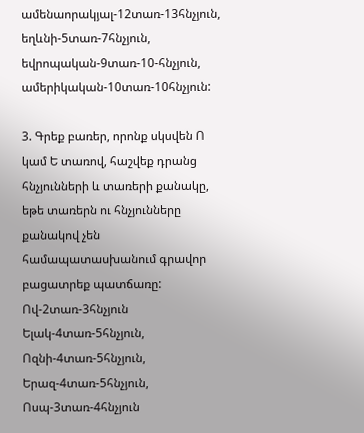ամենաորակյալ-12տառ-13հնչյուն, եղևնի-5տառ-7հնչյուն, եվրոպական-9տառ-10-հնչյուն, ամերիկական-10տառ-10հնչյուն:

3. Գրեք բառեր, որոնք սկսվեն Ո կամ Ե տառով, հաշվեք դրանց հնչյունների և տառերի քանակը, եթե տառերն ու հնչյունները քանակով չեն համապատասխանում գրավոր բացատրեք պատճառը: Ով-2տառ-3հնչյուն Ելակ-4տառ-5հնչյուն, Ոզնի-4տառ-5հնչյուն, Երազ-4տառ-5հնչյուն, Ոսպ-3տառ-4հնչյուն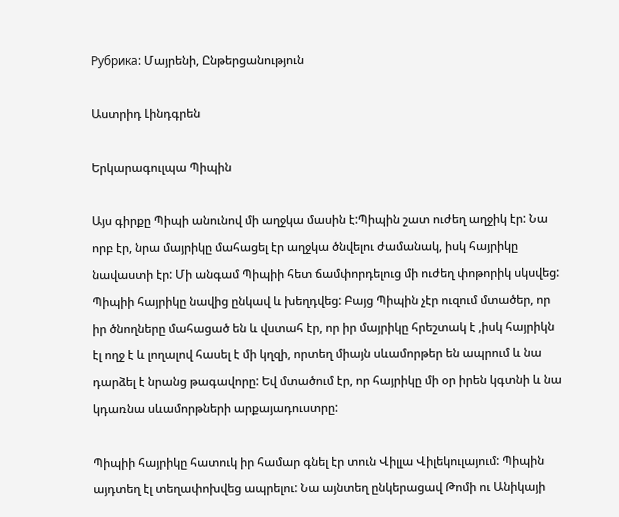Рубрика: Մայրենի, Ընթերցանություն

Աստրիդ Լինդգրեն

Երկարագուլպա Պիպին

Այս գիրքը Պիպի անունով մի աղջկա մասին է:Պիպին շատ ուժեղ աղջիկ էր: Նա որբ էր, նրա մայրիկը մահացել էր աղջկա ծնվելու ժամանակ, իսկ հայրիկը նավաստի էր: Մի անգամ Պիպիի հետ ճամփորդելուց մի ուժեղ փոթորիկ սկսվեց: Պիպիի հայրիկը նավից ընկավ և խեղդվեց: Բայց Պիպին չէր ուզում մտածեր, որ իր ծնողները մահացած են և վստահ էր, որ իր մայրիկը հրեշտակ է ,իսկ հայրիկն էլ ողջ է և լողալով հասել է մի կղզի, որտեղ միայն սևամորթեր են ապրում և նա դարձել է նրանց թագավորը: Եվ մտածում էր, որ հայրիկը մի օր իրեն կգտնի և նա կդառնա սևամորթների արքայադուստրը:

Պիպիի հայրիկը հատուկ իր համար գնել էր տուն Վիլլա Վիլեկուլայում: Պիպին այդտեղ էլ տեղափոխվեց ապրելու: Նա այնտեղ ընկերացավ Թոմի ու Անիկայի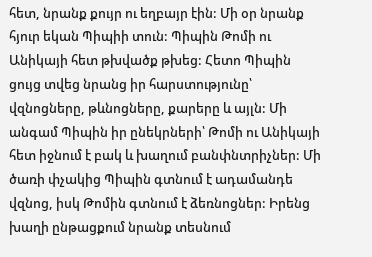հետ, նրանք քույր ու եղբայր էին: Մի օր նրանք հյուր եկան Պիպիի տուն: Պիպին Թոմի ու Անիկայի հետ թխվածք թխեց: Հետո Պիպին ցույց տվեց նրանց իր հարստությունը՝ վզնոցները, թևնոցները, քարերը և այլն: Մի անգամ Պիպին իր ընեկրների՝ Թոմի ու Անիկայի հետ իջնում է բակ և խաղում բանփնտրիչներ: Մի ծառի փչակից Պիպին գտնում է ադամանդե վզնոց, իսկ Թոմին գտնում է ձեռնոցներ: Իրենց խաղի ընթացքում նրանք տեսնում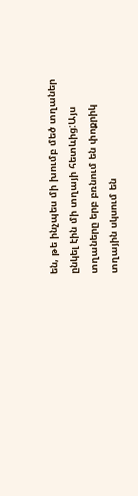են, թե ինչպես մի խումբ մեծ տղաներ ընկել էին մի տղայի հետևից:Այս տղաները երբ բռնում են փոքրիկ տղային սկսում են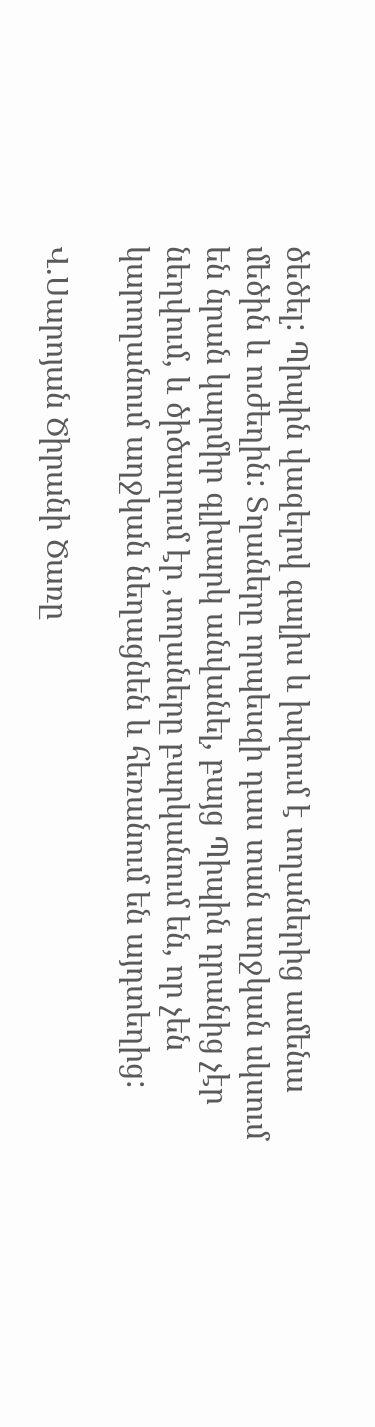ծեծել: Պիպին վազելով գալիս և խփում է տղաներից ամենա մեծին և ուժեղին: Տղաները որպեսզի դաս տան աղջկան սկսում են նրան կարմիր գլխարկ անվանել, բայց Պիպին դրանից չէր նեղվում, և ծիծաղում էր ,տղաները բարկանում են, որ չեն կարողանում աղջկան նեղացնեն և հեռանում են այդտեղից:

Վ.Սարոյան Ծիրանի Ծառը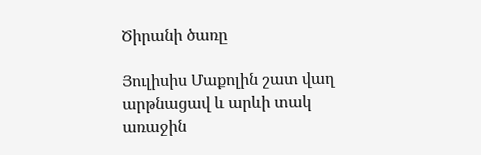Ծիրանի ծառը

Յուլիսիս Մաքոլին շատ վաղ արթնացավ և արևի տակ առաջին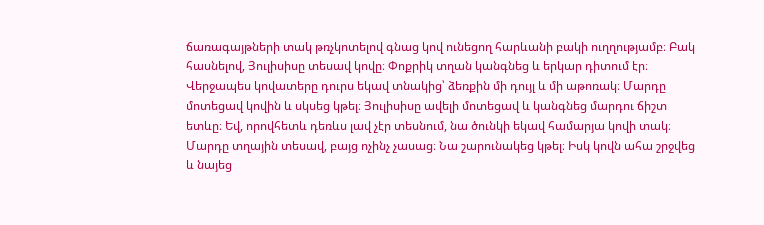ճառագայթների տակ թռչկոտելով գնաց կով ունեցող հարևանի բակի ուղղությամբ։ Բակ հասնելով, Յուլիսիսը տեսավ կովը։ Փոքրիկ տղան կանգնեց և երկար դիտում էր։ Վերջապես կովատերը դուրս եկավ տնակից՝ ձեռքին մի դույլ և մի աթոռակ։ Մարդը մոտեցավ կովին և սկսեց կթել։ Յուլիսիսը ավելի մոտեցավ և կանգնեց մարդու ճիշտ ետևը։ Եվ, որովհետև դեռևս լավ չէր տեսնում, նա ծունկի եկավ համարյա կովի տակ։ Մարդը տղային տեսավ, բայց ոչինչ չասաց։ Նա շարունակեց կթել։ Իսկ կովն ահա շրջվեց և նայեց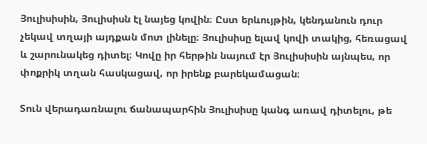Յուլիսիսին, Յուլիսիսն էլ նայեց կովին։ Ըստ երևույթին, կենդանուն դուր չեկավ տղայի այդքան մոտ լինելը։ Յուլիսիսը ելավ կովի տակից, հեռացավ և շարունակեց դիտել։ Կովը իր հերթին նայում էր Յուլիսիսին այնպես, որ փոքրիկ տղան հասկացավ, որ իրենք բարեկամացան։

Տուն վերադառնալու ճանապարհին Յուլիսիսը կանգ առավ դիտելու, թե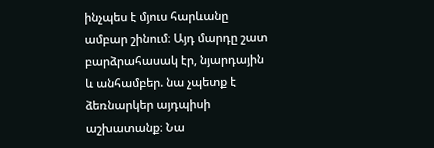ինչպես է մյուս հարևանը ամբար շինում։ Այդ մարդը շատ բարձրահասակ էր, նյարդային և անհամբեր. նա չպետք է ձեռնարկեր այդպիսի աշխատանք։ Նա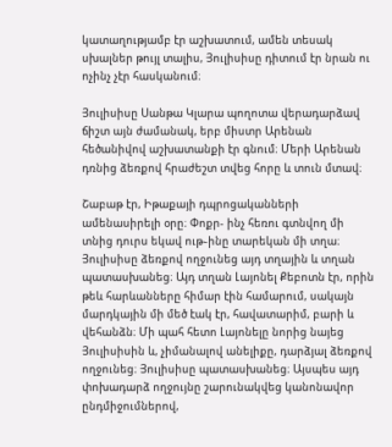կատաղությամբ էր աշխատում, ամեն տեսակ սխալներ թույլ տալիս, Յուլիսիսը դիտում էր նրան ու ոչինչ չէր հասկանում։

Յուլիսիսը Սանթա Կլարա պողոտա վերադարձավ ճիշտ այն ժամանակ, երբ միստր Արենան հեծանիվով աշխատանքի էր գնում։ Մերի Արենան դռնից ձեռքով հրաժեշտ տվեց հորը և տուն մտավ։

Շաբաթ էր, Իթաքայի դպրոցականների ամենասիրելի օրը։ Փոքր- ինչ հեռու գտնվող մի տնից դուրս եկավ ութ֊ինը տարեկան մի տղա։ Յուլիսիսը ձեռքով ողջունեց այդ տղային և տղան պատասխանեց։ Այդ տղան Լայոնել Քեբոտն էր, որին թեև հարևանները հիմար էին համարում, սակայն մարդկային մի մեծ էակ էր, հավատարիմ, բարի և վեհանձն։ Մի պահ հետո Լայոնելը նորից նայեց Յուլիսիսին և, չիմանալով անելիքը, դարձյալ ձեռքով ողջունեց։ Յուլիսիսը պատասխանեց։ Այսպես այդ փոխադարձ ողջույնը շարունակվեց կանոնավոր ընդմիջումներով,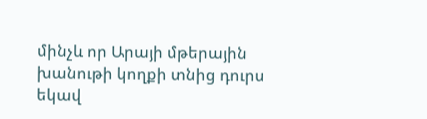մինչև որ Արայի մթերային խանութի կողքի տնից դուրս եկավ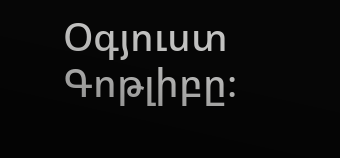Օգյուստ Գոթլիբը։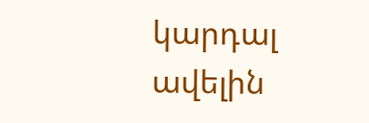կարդալ ավելին